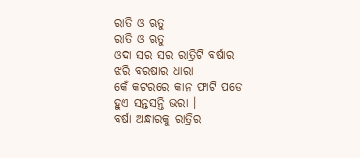ରାତି ଓ ଋତୁ
ରାତି ଓ ଋତୁ
ଓଦା ସର ସର ରାତ୍ରିଟି ବର୍ଷାର
ଝରି ବରଷାର ଧାରା
କେଁ କଟରରେ କାନ ଫାଟି ପଡେ
ହୁଏ ସନ୍ତସନ୍ତି ଭରା ।
ବର୍ଷା ଅନ୍ଧାରକୁ ରାତ୍ରିର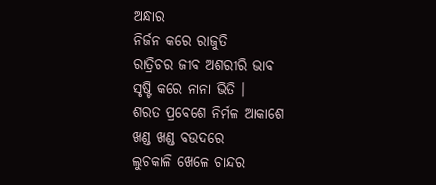ଅନ୍ଧାର
ନିର୍ଜନ କରେ ରାଜୁତି
ରାତ୍ରିଚର ଜୀବ ଅଶରୀରି ଭାବ
ସୃଷ୍ଟି କରେ ନାନା ଭିତି ।
ଶରତ ପ୍ରବେଶେ ନିର୍ମଳ ଆକାଶେ
ଖଣ୍ଡ ଖଣ୍ଡ ବଉଦରେ
ଲୁଚକାଳି ଖେଳେ ଚାନ୍ଦର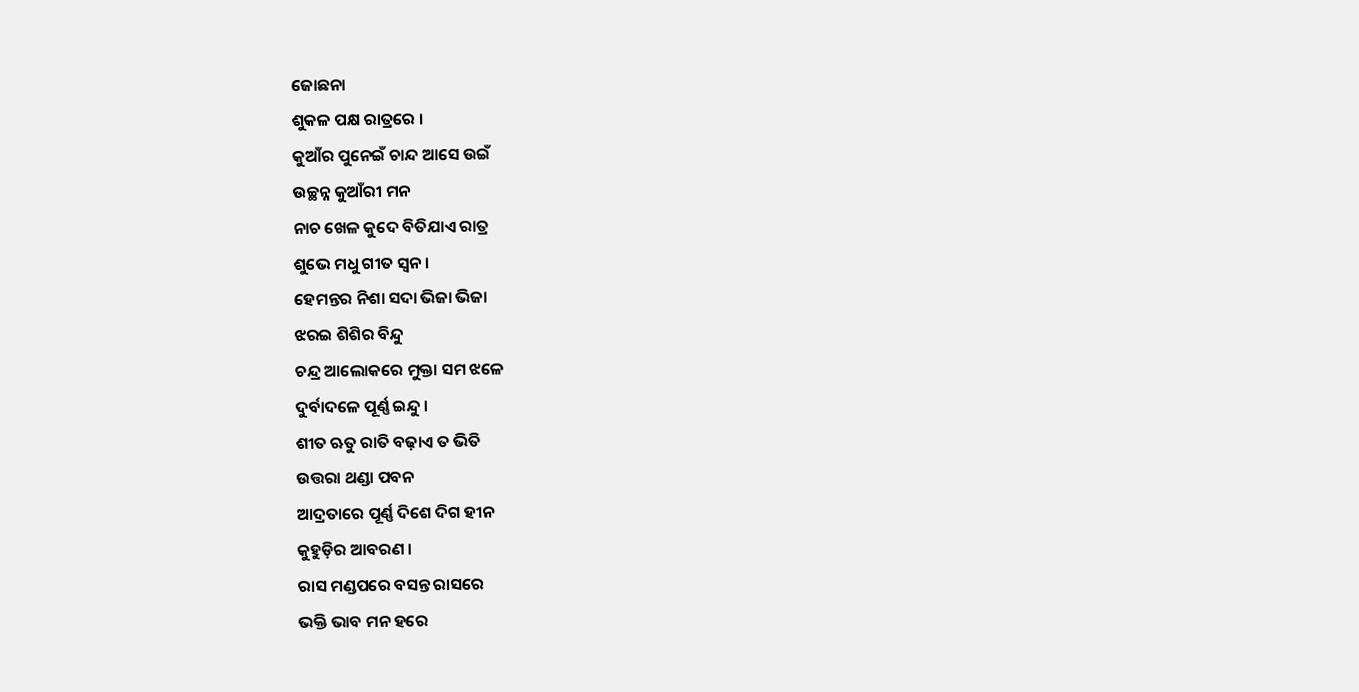ଜୋଛନା
ଶୁକଳ ପକ୍ଷ ରାତ୍ରରେ ।
କୁଆଁର ପୁନେଇଁ ଚାନ୍ଦ ଆସେ ଉଇଁ
ଉଚ୍ଛନ୍ନ କୁଆଁରୀ ମନ
ନାଚ ଖେଳ କୁଦେ ବିତିଯାଏ ରାତ୍ର
ଶୁଭେ ମଧୁ ଗୀତ ସ୍ୱନ ।
ହେମନ୍ତର ନିଶା ସଦା ଭିଜା ଭିଜା
ଝରଇ ଶିଶିର ବିନ୍ଦୁ
ଚନ୍ଦ୍ର ଆଲୋକରେ ମୁକ୍ତା ସମ ଝଳେ
ଦୁର୍ବାଦଳେ ପୂର୍ଣ୍ଣ ଇନ୍ଦୁ ।
ଶୀତ ଋତୁ ରାତି ବଢ଼ାଏ ତ ଭିତି
ଉତ୍ତରା ଥଣ୍ଡା ପବନ
ଆଦ୍ରତାରେ ପୂର୍ଣ୍ଣ ଦିଶେ ଦିଗ ହୀନ
କୁହୁଡ଼ିର ଆବରଣ ।
ରାସ ମଣ୍ଡପରେ ବସନ୍ତ ରାସରେ
ଭକ୍ତି ଭାବ ମନ ହରେ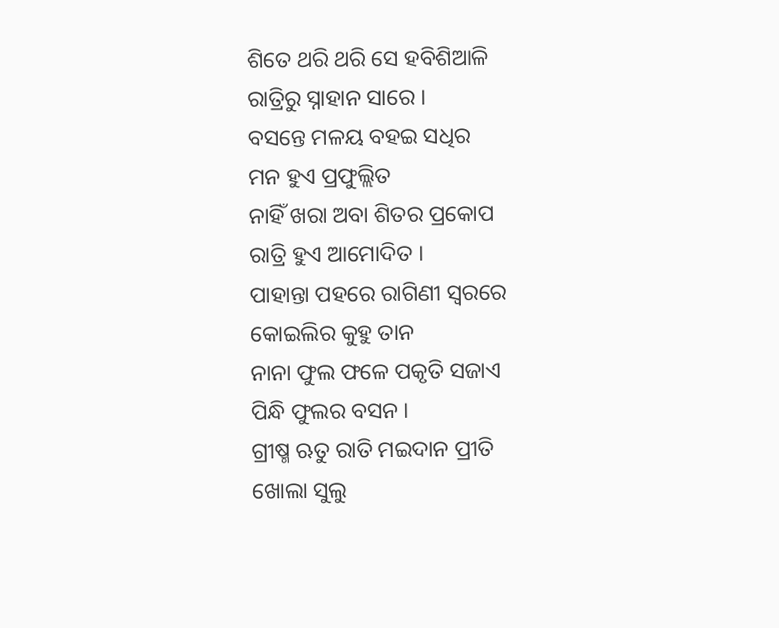ଶିତେ ଥରି ଥରି ସେ ହବିଶିଆଳି
ରାତ୍ରିରୁ ସ୍ନାହାନ ସାରେ ।
ବସନ୍ତେ ମଳୟ ବହଇ ସଧିର
ମନ ହୁଏ ପ୍ରଫୁଲ୍ଲିତ
ନାହିଁ ଖରା ଅବା ଶିତର ପ୍ରକୋପ
ରାତ୍ରି ହୁଏ ଆମୋଦିତ ।
ପାହାନ୍ତା ପହରେ ରାଗିଣୀ ସ୍ଵରରେ
କୋଇଲିର କୁହୁ ତାନ
ନାନା ଫୁଲ ଫଳେ ପକୃତି ସଜାଏ
ପିନ୍ଧି ଫୁଲର ବସନ ।
ଗ୍ରୀଷ୍ମ ଋତୁ ରାତି ମଇଦାନ ପ୍ରୀତି
ଖୋଲା ସୁଲୁ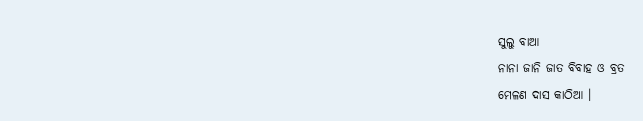ସୁଲୁ ବାଆ
ନାନା ଜାନି ଜାତ ବିବାହ ଓ ବ୍ରତ
ମେଳଣ ଦାସ କାଠିଆ ।